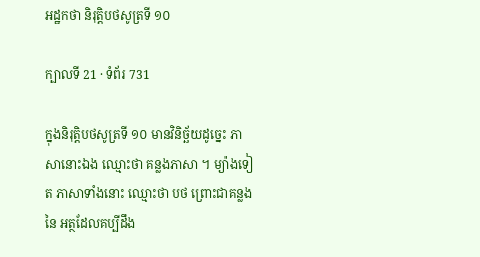អដ្ឋកថា និរុត្តិបថសូត្រទី ១០

ក្បាលទី 21 · ទំព័រ 731

ក្នុងនិរុត្តិបថសូត្រទី ១០ មានវិនិច្ឆ័យដូច្នេះ ភាសានោះឯង ឈ្មោះថា គន្លងភាសា ។ ម្យ៉ាងទៀត ភាសាទាំងនោះ ឈ្មោះថា បថ ព្រោះជាគន្លងនៃ អត្ថដែលគប្បីដឹង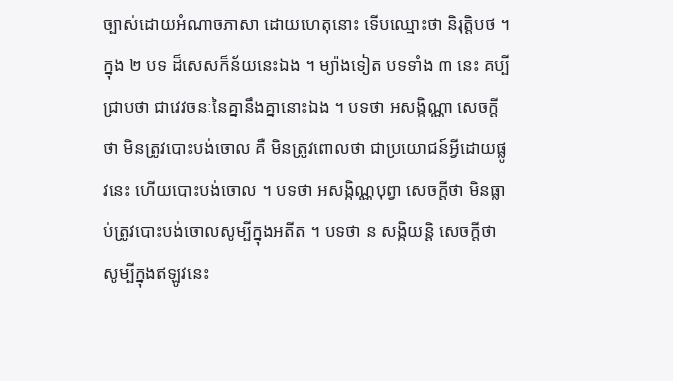ច្បាស់ដោយអំណាចភាសា ដោយហេតុនោះ ទើបឈ្មោះថា និរុត្តិបថ ។ ក្នុង ២ បទ ដ៏សេសក៏ន័យនេះឯង ។ ម្យ៉ាងទៀត បទទាំង ៣ នេះ គប្បីជ្រាបថា ជាវេវចនៈនៃគ្នានឹងគ្នានោះឯង ។ បទថា អសង្កិណ្ណា សេចក្តីថា មិនត្រូវបោះបង់ចោល គឺ មិនត្រូវពោលថា ជាប្រយោជន៍អ្វីដោយផ្លូវនេះ ហើយបោះបង់ចោល ។ បទថា អសង្កិណ្ណបុព្វា សេចក្តីថា មិនធ្លាប់ត្រូវបោះបង់ចោលសូម្បីក្នុងអតីត ។ បទថា ន សង្កិយន្តិ សេចក្តីថា សូម្បីក្នុងឥឡូវនេះ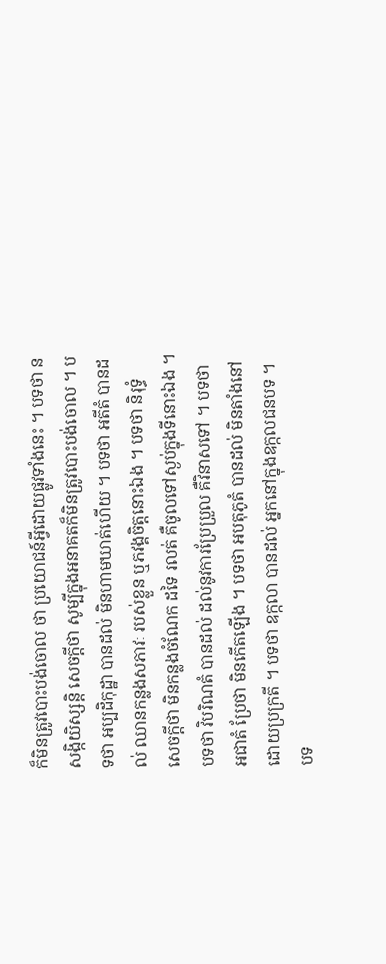ក៏មិនត្រូវបោះបង់ចោល ថា ប្រយោជន៍អ្វីដោយផ្លូវទាំងនេះ ។ បទថា ន សង្កិយិស្សន្តិ សេចក្តីថា សូម្បីក្នុងអនាគតក៏មិនត្រូវបោះបង់ចោល ។ បទថា អប្បដិកុដ្ឋា បានដល់ មិនហាមឃាត់ហើយ ។ បទថា អតីតំ បានដល់ ឈានកន្លងសភាវៈ របស់ខ្លួន ឬភវង្គចិត្តនោះឯង ។ បទថា និរុទ្ធំ សេចក្តីថា មិនកន្លងចំណែក ដទៃ រលត់ គឺចូលទៅស្ងប់ក្នុងទីនោះឯង ។ បទថា វិបរិណតំ បានដល់ ដល់នូវការប្រែប្រួល គឺវិនាសទៅ ។ បទថា អជាតំ ប្រែថា មិនកើតឡើង ។ បទថា អបតុភូតំ បានដល់ មិនតាំងនៅដោយប្រក្រតី ។ បទថា ឧក្កលា បានដល់ អ្នកនៅក្នុងឧក្កលជនបទ ។ បទ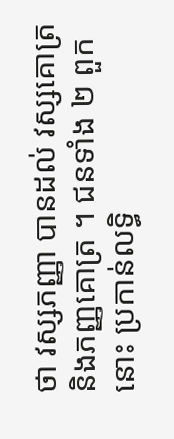ថា វស្សភញ្ញា បានដល់ វស្សគោត្រ និងភញ្ញគោត្រ ។ ជនទាំង ២ ពួកនោះ ប្រកាន់លទ្ធិ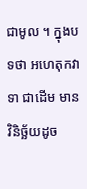ជាមូល ។ ក្នុងបទថា អហេតុកវាទា ជាដើម មាន វិនិច្ឆ័យដូច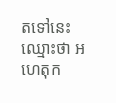តទៅនេះ ឈ្មោះថា អហេតុក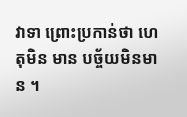វាទា ព្រោះប្រកាន់ថា ហេតុមិន មាន បច្ច័យមិនមាន ។